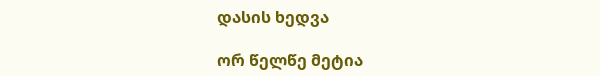დასის ხედვა

ორ წელწე მეტია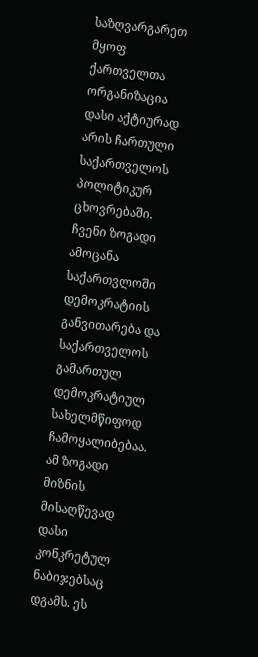საზღვარგარეთ მყოფ ქართველთა ორგანიზაცია დასი აქტიურად არის ჩართული საქართველოს პოლიტიკურ ცხოვრებაში. ჩვენი ზოგადი ამოცანა საქართვლოში დემოკრატიის განვითარება და საქართველოს გამართულ დემოკრატიულ სახელმწიფოდ ჩამოყალიბებაა. ამ ზოგადი მიზნის მისაღწევად დასი კონკრეტულ ნაბიჯებსაც დგამს. ეს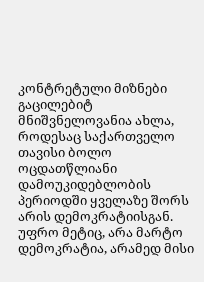კონტრეტული მიზნები გაცილებიტ მნიშვნელოვანია ახლა, როდესაც საქართველო თავისი ბოლო ოცდათწლიანი დამოუკიდებლობის პერიოდში ყველაზე შორს არის დემოკრატიისგან. უფრო მეტიც, არა მარტო დემოკრატია, არამედ მისი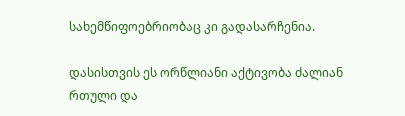სახემწიფოებრიობაც კი გადასარჩენია.

დასისთვის ეს ორწლიანი აქტივობა ძალიან რთული და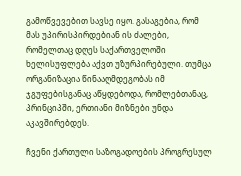გამოწვევებით სავსე იყო. გასაგებია, რომ მას უპირისპირდებიან ის ძალები, რომელთაც დღეს საქართველოში ხელისუფლება აქვთ უზურპირებული. თუმცა ორგანიზაცია წინააღმდეგობას იმ ჯგუფებისგანაც აწყდებოდა, რომლებთანაც, პრინციპში, ერთიანი მიზნები უნდა აკავშირებდეს.

ჩვენი ქართული საზოგადოების პროგრესულ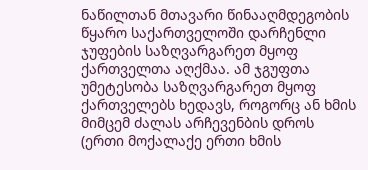ნაწილთან მთავარი წინააღმდეგობის წყარო საქართველოში დარჩენლი ჯუფების საზღვარგარეთ მყოფ ქართველთა აღქმაა. ამ ჯგუფთა უმეტესობა საზღვარგარეთ მყოფ ქართველებს ხედავს, როგორც ან ხმის მიმცემ ძალას არჩევენბის დროს (ერთი მოქალაქე ერთი ხმის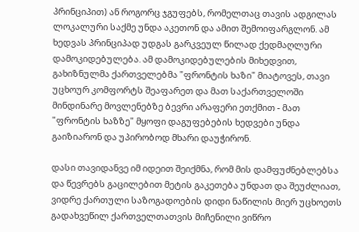პრინციპით) ან როგორც ჯგუფებს, რომელთაც თავის ადგილას ლოკალური საქმე უნდა აკეთონ და ამით შემოიფარგლონ. ამ ხედვას პრინციპად უდგას გარკვეულ წილად ქედმაღლური დამოკიდებულება. ამ დამოკიდებულების მიხედვით, გახიზნულმა ქართველებმა "ფრონტის ხაზი" მიატოვეს, თავი უცხოურ კომფორტს შეაფარეთ და მათ საქართველოში მინდინარე მოვლენებზე ბევრი არაფერი ეთქმით - მათ "ფრონტის ხაზზე" მყოფი დაგუფებების ხედვები უნდა გაიზიარონ და უპირობოდ მხარი დაუჭირონ.

დასი თავიდანვე იმ იდეით შეიქმნა, რომ მის დამფუძნებლებსა და წევრებს გაცილებით მეტის გაკეთება უნდათ და შეუძლიათ, ვიდრე ქართული საზოგადოების დიდი ნაწილის მიერ უცხოეთს გადახვეწილ ქართველთათვის მიჩენილი ვიწრო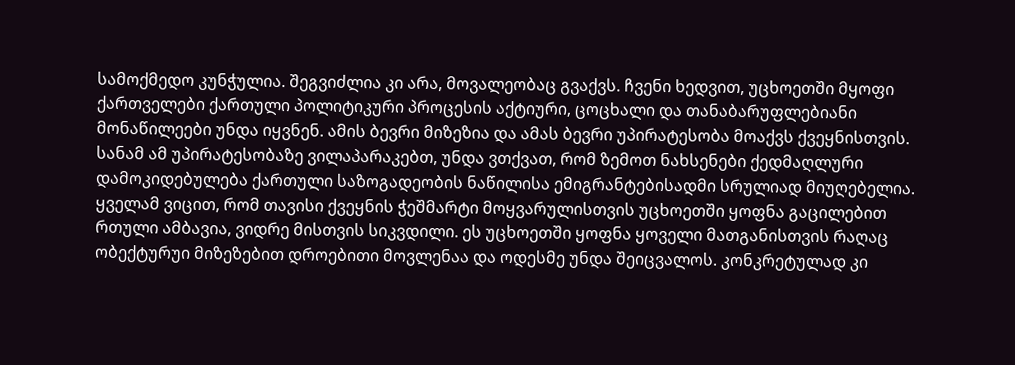სამოქმედო კუნჭულია. შეგვიძლია კი არა, მოვალეობაც გვაქვს. ჩვენი ხედვით, უცხოეთში მყოფი ქართველები ქართული პოლიტიკური პროცესის აქტიური, ცოცხალი და თანაბარუფლებიანი მონაწილეები უნდა იყვნენ. ამის ბევრი მიზეზია და ამას ბევრი უპირატესობა მოაქვს ქვეყნისთვის. სანამ ამ უპირატესობაზე ვილაპარაკებთ, უნდა ვთქვათ, რომ ზემოთ ნახსენები ქედმაღლური დამოკიდებულება ქართული საზოგადეობის ნაწილისა ემიგრანტებისადმი სრულიად მიუღებელია. ყველამ ვიცით, რომ თავისი ქვეყნის ჭეშმარტი მოყვარულისთვის უცხოეთში ყოფნა გაცილებით რთული ამბავია, ვიდრე მისთვის სიკვდილი. ეს უცხოეთში ყოფნა ყოველი მათგანისთვის რაღაც ობექტურუი მიზეზებით დროებითი მოვლენაა და ოდესმე უნდა შეიცვალოს. კონკრეტულად კი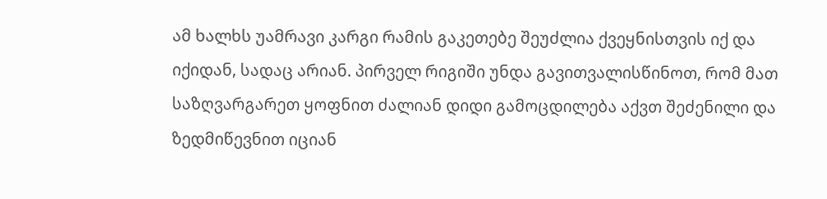ამ ხალხს უამრავი კარგი რამის გაკეთებე შეუძლია ქვეყნისთვის იქ და იქიდან, სადაც არიან. პირველ რიგიში უნდა გავითვალისწინოთ, რომ მათ საზღვარგარეთ ყოფნით ძალიან დიდი გამოცდილება აქვთ შეძენილი და ზედმიწევნით იციან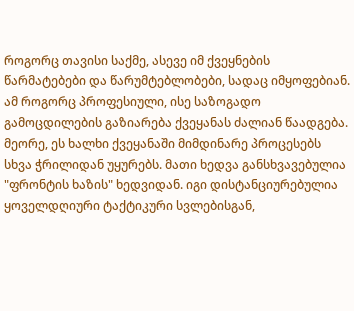როგორც თავისი საქმე, ასევე იმ ქვეყნების წარმატებები და წარუმტებლობები, სადაც იმყოფებიან. ამ როგორც პროფესიული, ისე საზოგადო გამოცდილების გაზიარება ქვეყანას ძალიან წაადგება. მეორე, ეს ხალხი ქვეყანაში მიმდინარე პროცესებს სხვა ჭრილიდან უყურებს. მათი ხედვა განსხვავებულია "ფრონტის ხაზის" ხედვიდან. იგი დისტანციურებულია ყოველდღიური ტაქტიკური სვლებისგან,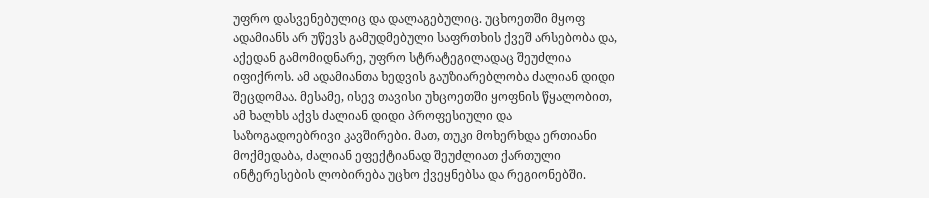უფრო დასვენებულიც და დალაგებულიც. უცხოეთში მყოფ ადამიანს არ უწევს გამუდმებული საფრთხის ქვეშ არსებობა და, აქედან გამომიდნარე, უფრო სტრატეგილადაც შეუძლია იფიქროს. ამ ადამიანთა ხედვის გაუზიარებლობა ძალიან დიდი შეცდომაა. მესამე, ისევ თავისი უხცოეთში ყოფნის წყალობით, ამ ხალხს აქვს ძალიან დიდი პროფესიული და საზოგადოებრივი კავშირები. მათ, თუკი მოხერხდა ერთიანი მოქმედაბა, ძალიან ეფექტიანად შეუძლიათ ქართული ინტერესების ლობირება უცხო ქვეყნებსა და რეგიონებში.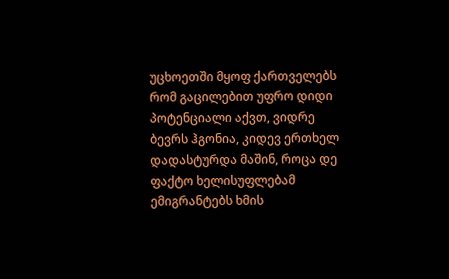უცხოეთში მყოფ ქართველებს რომ გაცილებით უფრო დიდი პოტენციალი აქვთ, ვიდრე ბევრს ჰგონია, კიდევ ერთხელ დადასტურდა მაშინ, როცა დე ფაქტო ხელისუფლებამ ემიგრანტებს ხმის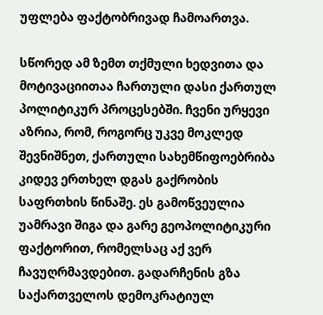უფლება ფაქტობრივად ჩამოართვა.

სწორედ ამ ზემთ თქმული ხედვითა და მოტივაციითაა ჩართული დასი ქართულ პოლიტიკურ პროცესებში. ჩვენი ურყევი აზრია, რომ, როგორც უკვე მოკლედ შევნიშნეთ, ქართული სახემწიფოებრიბა კიდევ ერთხელ დგას გაქრობის საფრთხის წინაშე. ეს გამოწვეულია უამრავი შიგა და გარე გეოპოლიტიკური ფაქტორით, რომელსაც აქ ვერ ჩავუღრმავდებით. გადარჩენის გზა საქართველოს დემოკრატიულ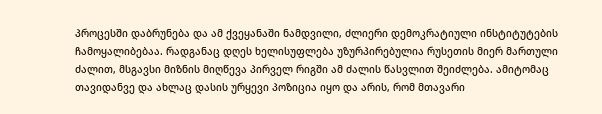პროცესში დაბრუნება და ამ ქვეყანაში ნამდვილი, ძლიერი დემოკრატიული ინსტიტუტების ჩამოყალიბებაა. რადგანაც დღეს ხელისუფლება უზურპირებულია რუსეთის მიერ მართული ძალით, მსგავსი მიზნის მიღწევა პირველ რიგში ამ ძალის წასვლით შეიძლება. ამიტომაც თავიდანვე და ახლაც დასის ურყევი პოზიცია იყო და არის, რომ მთავარი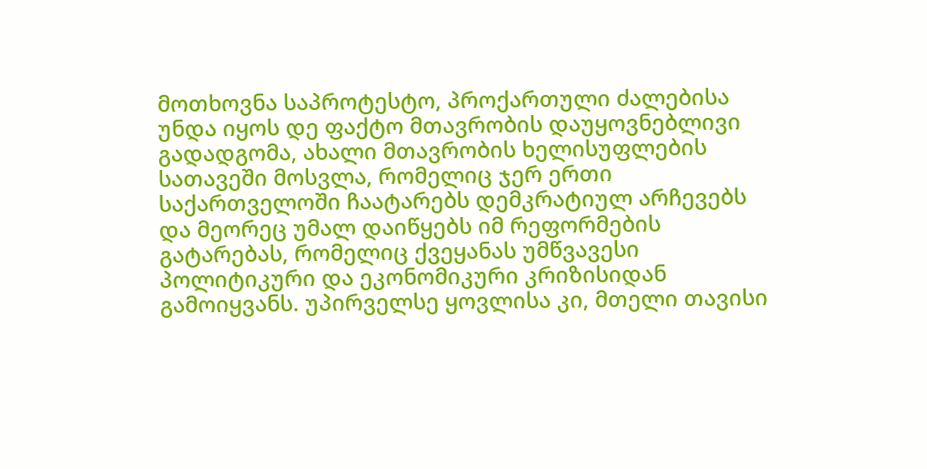მოთხოვნა საპროტესტო, პროქართული ძალებისა უნდა იყოს დე ფაქტო მთავრობის დაუყოვნებლივი გადადგომა, ახალი მთავრობის ხელისუფლების სათავეში მოსვლა, რომელიც ჯერ ერთი საქართველოში ჩაატარებს დემკრატიულ არჩევებს და მეორეც უმალ დაიწყებს იმ რეფორმების გატარებას, რომელიც ქვეყანას უმწვავესი პოლიტიკური და ეკონომიკური კრიზისიდან გამოიყვანს. უპირველსე ყოვლისა კი, მთელი თავისი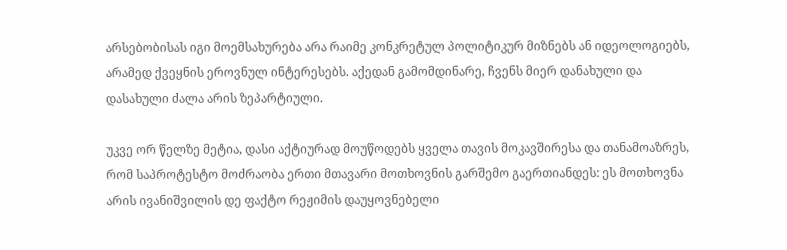არსებობისას იგი მოემსახურება არა რაიმე კონკრეტულ პოლიტიკურ მიზნებს ან იდეოლოგიებს, არამედ ქვეყნის ეროვნულ ინტერესებს. აქედან გამომდინარე, ჩვენს მიერ დანახული და დასახული ძალა არის ზეპარტიული.

უკვე ორ წელზე მეტია, დასი აქტიურად მოუწოდებს ყველა თავის მოკავშირესა და თანამოაზრეს, რომ საპროტესტო მოძრაობა ერთი მთავარი მოთხოვნის გარშემო გაერთიანდეს: ეს მოთხოვნა არის ივანიშვილის დე ფაქტო რეჟიმის დაუყოვნებელი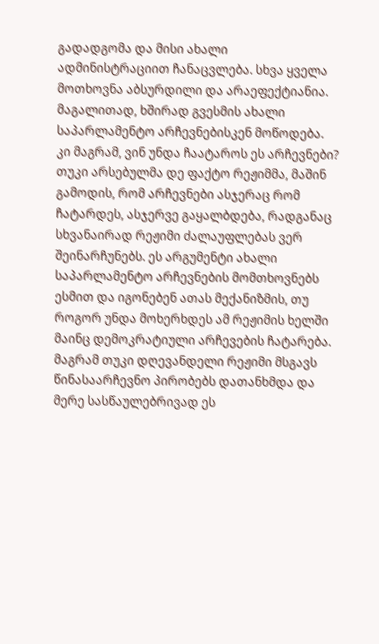გადადგომა და მისი ახალი ადმინისტრაციით ჩანაცვლება. სხვა ყველა მოთხოვნა აბსურდილი და არაეფექტიანია. მაგალითად, ხშირად გვესმის ახალი საპარლამენტო არჩევნებისკენ მოწოდება. კი მაგრამ, ვინ უნდა ჩაატაროს ეს არჩევნები? თუკი არსებულმა დე ფაქტო რეჟიმმა, მაშინ გამოდის, რომ არჩევნები ასჯერაც რომ ჩატარდეს, ასჯერვე გაყალბდება, რადგანაც სხვანაირად რეჟიმი ძალაუფლებას ვერ შეინარჩუნებს. ეს არგუმენტი ახალი საპარლამენტო არჩევნების მომთხოვნებს ესმით და იგონებენ ათას მექანიზმის, თუ როგორ უნდა მოხერხდეს ამ რეჟიმის ხელში მაინც დემოკრატიული არჩევების ჩატარება. მაგრამ თუკი დღევანდელი რეჟიმი მსგავს წინასაარჩევნო პირობებს დათანხმდა და მერე სასწაულებრივად ეს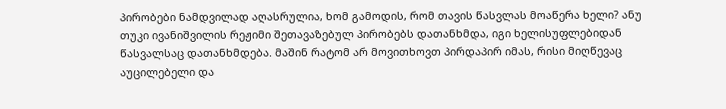პირობები ნამდვილად აღასრულია, ხომ გამოდის, რომ თავის წასვლას მოაწერა ხელი? ანუ თუკი ივანიშვილის რეჟიმი შეთავაზებულ პირობებს დათანხმდა, იგი ხელისუფლებიდან წასვალსაც დათანხმდება. მაშინ რატომ არ მოვითხოვთ პირდაპირ იმას, რისი მიღწევაც აუცილებელი და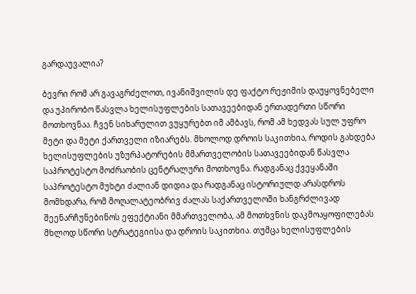გარდაუვალია?

ბევრი რომ არ გავაგრძელოთ, ივანიშვილის დე ფაქტო რეჟიმის დაუყოვნებელი და უპირობო წასვლა ხელისუფლების სათავეებიდან ერთადერთი სწორი მოთხოვნაა. ჩვენ სიხარულით ვუყურებთ იმ ამბავს, რომ ამ ხედვას სულ უფრო მეტი და მეტი ქართველი იზიარებს. მხოლოდ დროის საკითხია, როდის გახდება ხელისუფლების უზურპატორების მმართველობის სათავეებიდან წასვლა საპროტესტო მოძრაობის ცენტრალური მოთხოვნა. რადგანაც ქვეყანაში საპროტესტო მუხტი ძალიან დიდია და რადგანაც ისტორიულდ არასდროს მომხდარა, რომ მოღალატეობრივ ძალას საქართველოში ხანგრძლივად შეენარჩუნებინოს ეფექტიანი მმართველობა, ამ მოთხვნის დაკმოაყოფილებას მხლოდ სწორი სტრატეგიისა და დროის საკითხია. თუმცა ხელისუფლების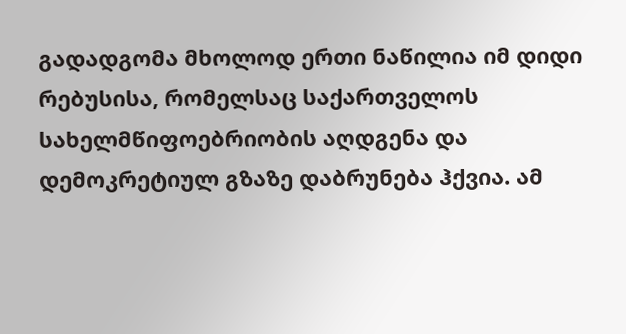გადადგომა მხოლოდ ერთი ნაწილია იმ დიდი რებუსისა, რომელსაც საქართველოს სახელმწიფოებრიობის აღდგენა და დემოკრეტიულ გზაზე დაბრუნება ჰქვია. ამ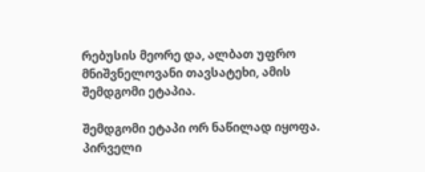რებუსის მეორე და, ალბათ უფრო მნიშვნელოვანი თავსატეხი, ამის შემდგომი ეტაპია.

შემდგომი ეტაპი ორ ნაწილად იყოფა. პირველი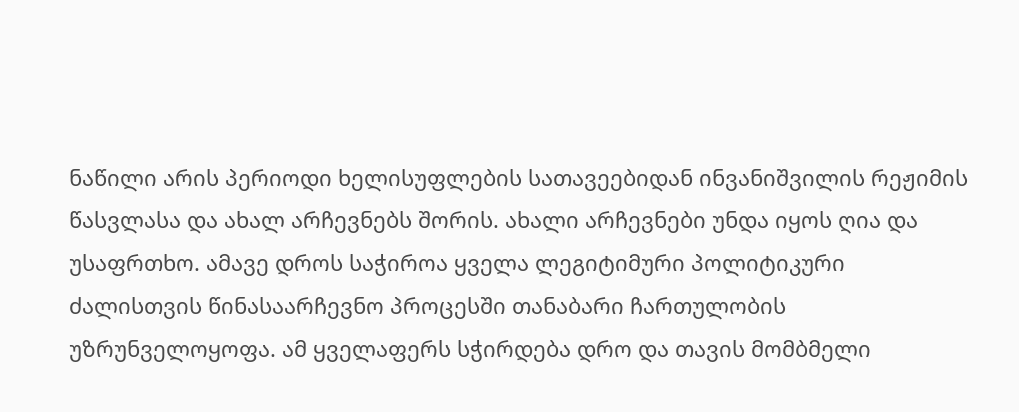ნაწილი არის პერიოდი ხელისუფლების სათავეებიდან ინვანიშვილის რეჟიმის წასვლასა და ახალ არჩევნებს შორის. ახალი არჩევნები უნდა იყოს ღია და უსაფრთხო. ამავე დროს საჭიროა ყველა ლეგიტიმური პოლიტიკური ძალისთვის წინასაარჩევნო პროცესში თანაბარი ჩართულობის უზრუნველოყოფა. ამ ყველაფერს სჭირდება დრო და თავის მომბმელი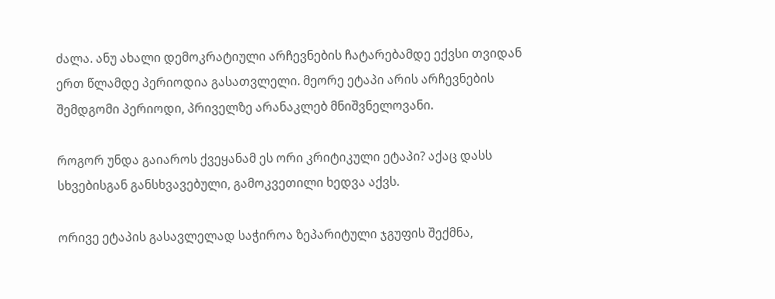ძალა. ანუ ახალი დემოკრატიული არჩევნების ჩატარებამდე ექვსი თვიდან ერთ წლამდე პერიოდია გასათვლელი. მეორე ეტაპი არის არჩევნების შემდგომი პერიოდი, პრიველზე არანაკლებ მნიშვნელოვანი.

როგორ უნდა გაიაროს ქვეყანამ ეს ორი კრიტიკული ეტაპი? აქაც დასს სხვებისგან განსხვავებული, გამოკვეთილი ხედვა აქვს.

ორივე ეტაპის გასავლელად საჭიროა ზეპარიტული ჯგუფის შექმნა,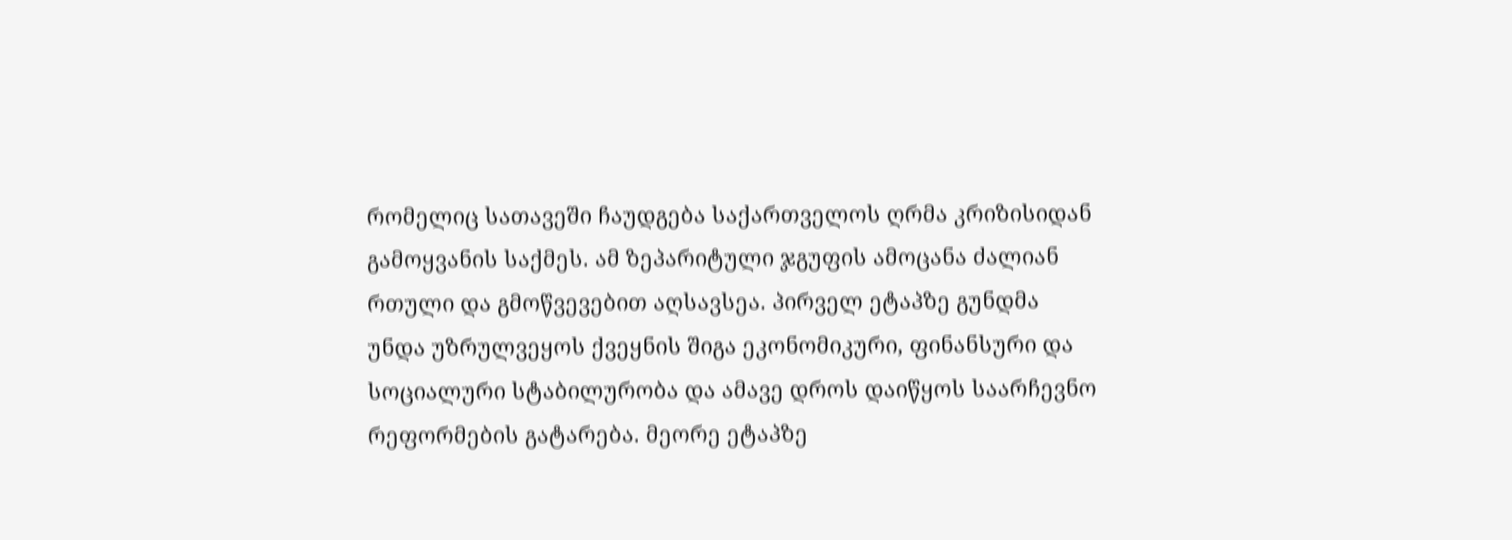რომელიც სათავეში ჩაუდგება საქართველოს ღრმა კრიზისიდან გამოყვანის საქმეს. ამ ზეპარიტული ჯგუფის ამოცანა ძალიან რთული და გმოწვევებით აღსავსეა. პირველ ეტაპზე გუნდმა უნდა უზრულვეყოს ქვეყნის შიგა ეკონომიკური, ფინანსური და სოციალური სტაბილურობა და ამავე დროს დაიწყოს საარჩევნო რეფორმების გატარება. მეორე ეტაპზე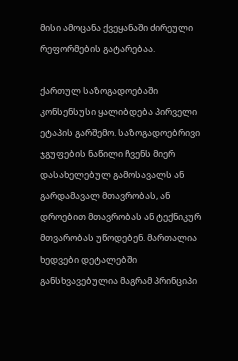მისი ამოცანა ქვეყანაში ძირეული რეფორმების გატარებაა.

ქართულ საზოგადოებაში კონსენსუსი ყალიბდება პირველი ეტაპის გარშემო. საზოგადოებრივი ჯგუფების ნაწილი ჩვენს მიერ დასახელებულ გამოსავალს ან გარდამავალ მთავრობას, ან დროებით მთავრობას ან ტექნიკურ მთვარობას უწოდებენ. მართალია ხედვები დეტალებში განსხვავებულია მაგრამ პრინციპი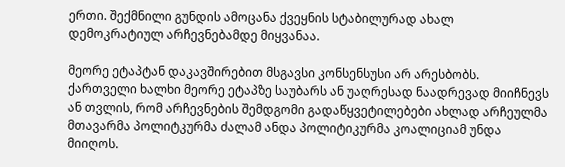ერთი. შექმნილი გუნდის ამოცანა ქვეყნის სტაბილურად ახალ დემოკრატიულ არჩევნებამდე მიყვანაა.

მეორე ეტაპტან დაკავშირებით მსგავსი კონსენსუსი არ არესბობს. ქართველი ხალხი მეორე ეტაპზე საუბარს ან უაღრესად ნაადრევად მიიჩნევს ან თვლის, რომ არჩევნების შემდგომი გადაწყვეტილებები ახლად არჩეულმა მთავარმა პოლიტკურმა ძალამ ანდა პოლიტიკურმა კოალიციამ უნდა მიიღოს.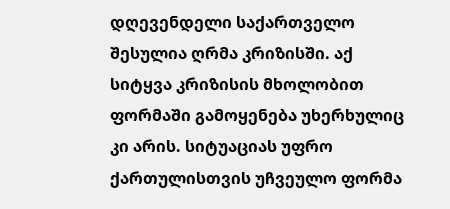დღევენდელი საქართველო შესულია ღრმა კრიზისში. აქ სიტყვა კრიზისის მხოლობით ფორმაში გამოყენება უხერხულიც კი არის. სიტუაციას უფრო ქართულისთვის უჩვეულო ფორმა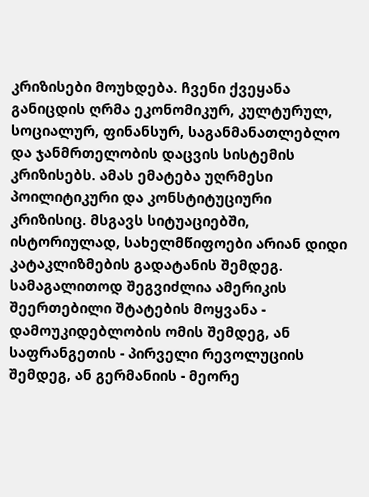კრიზისები მოუხდება. ჩვენი ქვეყანა განიცდის ღრმა ეკონომიკურ, კულტურულ, სოციალურ, ფინანსურ, საგანმანათლებლო და ჯანმრთელობის დაცვის სისტემის კრიზისებს. ამას ემატება უღრმესი პოილიტიკური და კონსტიტუციური კრიზისიც. მსგავს სიტუაციებში, ისტორიულად, სახელმწიფოები არიან დიდი კატაკლიზმების გადატანის შემდეგ. სამაგალითოდ შეგვიძლია ამერიკის შეერთებილი შტატების მოყვანა - დამოუკიდებლობის ომის შემდეგ, ან საფრანგეთის - პირველი რევოლუციის შემდეგ, ან გერმანიის - მეორე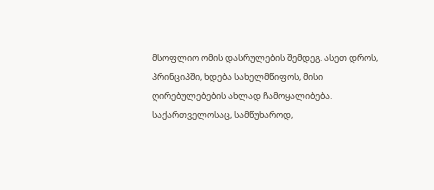მსოფლიო ომის დასრულების შემდეგ. ასეთ დროს, პრინციპში, ხდება სახელმწიფოს, მისი ღირებულებების ახლად ჩამოყალიბება. საქართველოსაც, სამწუხაროდ,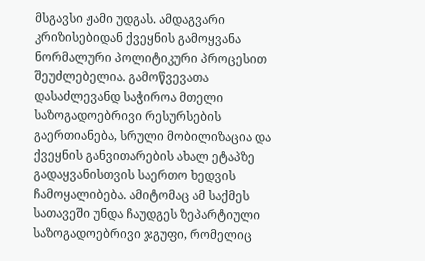მსგავსი ჟამი უდგას. ამდაგვარი კრიზისებიდან ქვეყნის გამოყვანა ნორმალური პოლიტიკური პროცესით შეუძლებელია. გამოწვევათა დასაძლევანდ საჭიროა მთელი საზოგადოებრივი რესურსების გაერთიანება, სრული მობილიზაცია და ქვეყნის განვითარების ახალ ეტაპზე გადაყვანისთვის საერთო ხედვის ჩამოყალიბება. ამიტომაც ამ საქმეს სათავეში უნდა ჩაუდგეს ზეპარტიული საზოგადოებრივი ჯგუფი, რომელიც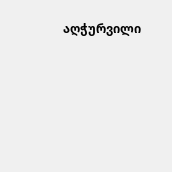აღჭურვილი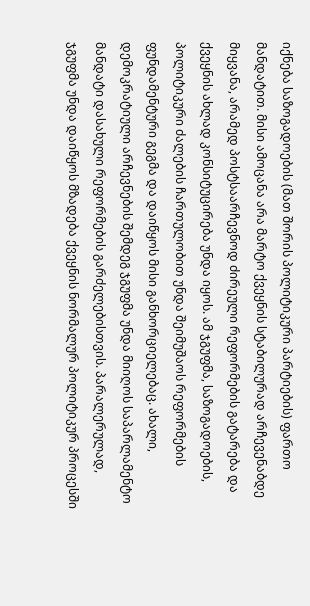იქნება საზოგადოების (მათ შორის პოლიტიკური პარტიების) ფართო მანდატით. მისი ამოცანა არა მარტო ქვეყნის სტაბილურად არჩევენაბდე მიყვანა, არამედ პოსტსაარჩევნოდ ძირეული რეფორმების გატარება და ქვეყნის ახლად კონსიტუცირება უნდა იყოს. ამ ჯგუფმა, საზოგადოების, პოლიტიკური ძალების ჩართულობით უნდა შეიმუშაოს რეფორმების ფუნდამენტური გეგმა და დაიწყოს მისი განხორციელებაც. ახალი, დემოკრატიული არჩევნების შემდეგ ჯგუფმა უნდა მიიღოს საპარლამენტო მანდატი დასახული რეფორმების გარძელებისთვის. პარალერულად, ჯგუფმა უნდა დაიწყოს მზადება ქვეყნის ნორმალურ პოლიტიკურ პროცესში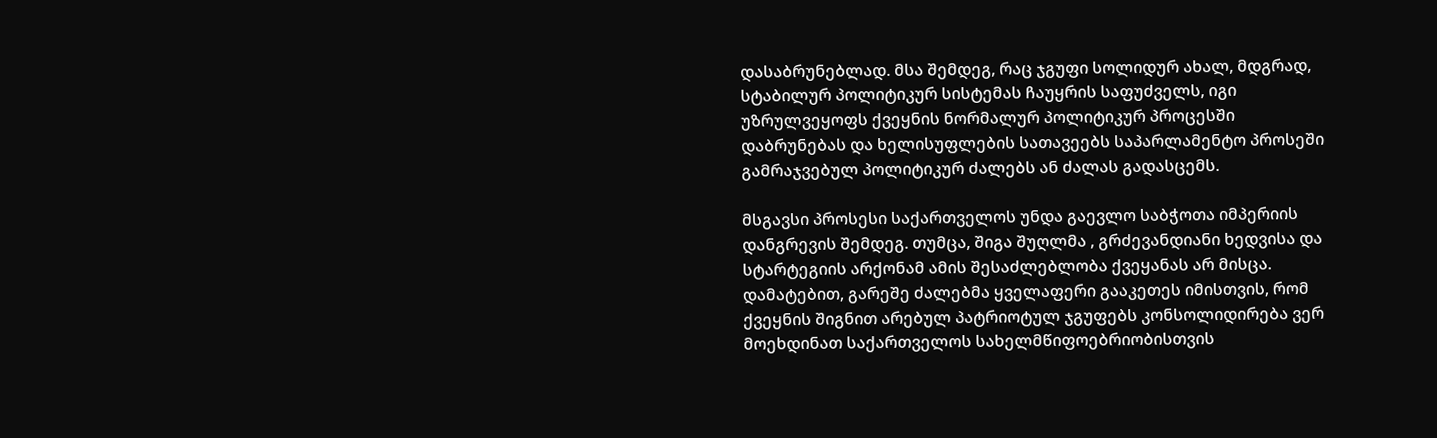დასაბრუნებლად. მსა შემდეგ, რაც ჯგუფი სოლიდურ ახალ, მდგრად, სტაბილურ პოლიტიკურ სისტემას ჩაუყრის საფუძველს, იგი უზრულვეყოფს ქვეყნის ნორმალურ პოლიტიკურ პროცესში დაბრუნებას და ხელისუფლების სათავეებს საპარლამენტო პროსეში გამრაჯვებულ პოლიტიკურ ძალებს ან ძალას გადასცემს.

მსგავსი პროსესი საქართველოს უნდა გაევლო საბჭოთა იმპერიის დანგრევის შემდეგ. თუმცა, შიგა შუღლმა , გრძევანდიანი ხედვისა და სტარტეგიის არქონამ ამის შესაძლებლობა ქვეყანას არ მისცა. დამატებით, გარეშე ძალებმა ყველაფერი გააკეთეს იმისთვის, რომ ქვეყნის შიგნით არებულ პატრიოტულ ჯგუფებს კონსოლიდირება ვერ მოეხდინათ საქართველოს სახელმწიფოებრიობისთვის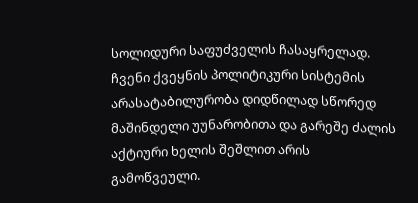სოლიდური საფუძველის ჩასაყრელად. ჩვენი ქვეყნის პოლიტიკური სისტემის არასატაბილურობა დიდწილად სწორედ მაშინდელი უუნარობითა და გარეშე ძალის აქტიური ხელის შეშლით არის გამოწვეული.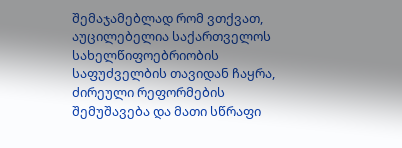შემაჯამებლად რომ ვთქვათ, აუცილებელია საქართველოს სახელწიფოებრიობის საფუძველბის თავიდან ჩაყრა, ძირეული რეფორმების შემუშავება და მათი სწრაფი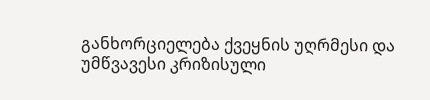განხორციელება ქვეყნის უღრმესი და უმწვავესი კრიზისული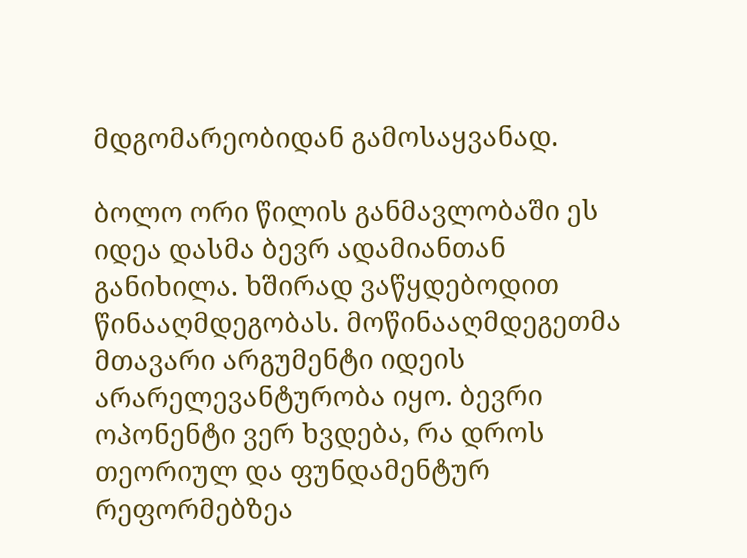მდგომარეობიდან გამოსაყვანად.

ბოლო ორი წილის განმავლობაში ეს იდეა დასმა ბევრ ადამიანთან განიხილა. ხშირად ვაწყდებოდით წინააღმდეგობას. მოწინააღმდეგეთმა მთავარი არგუმენტი იდეის არარელევანტურობა იყო. ბევრი ოპონენტი ვერ ხვდება, რა დროს თეორიულ და ფუნდამენტურ რეფორმებზეა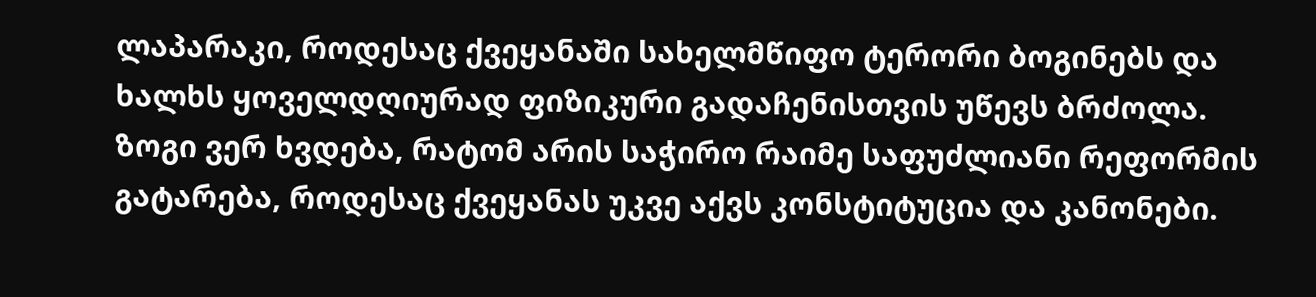ლაპარაკი, როდესაც ქვეყანაში სახელმწიფო ტერორი ბოგინებს და ხალხს ყოველდღიურად ფიზიკური გადაჩენისთვის უწევს ბრძოლა. ზოგი ვერ ხვდება, რატომ არის საჭირო რაიმე საფუძლიანი რეფორმის გატარება, როდესაც ქვეყანას უკვე აქვს კონსტიტუცია და კანონები.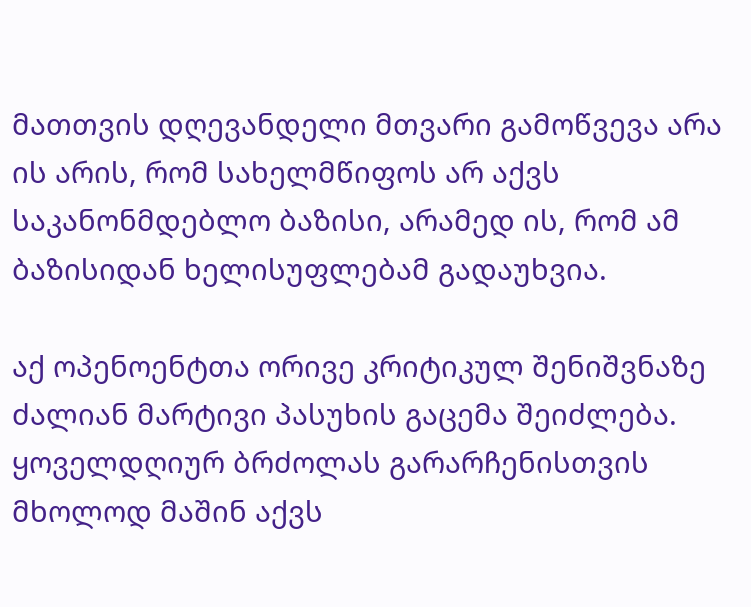მათთვის დღევანდელი მთვარი გამოწვევა არა ის არის, რომ სახელმწიფოს არ აქვს საკანონმდებლო ბაზისი, არამედ ის, რომ ამ ბაზისიდან ხელისუფლებამ გადაუხვია.

აქ ოპენოენტთა ორივე კრიტიკულ შენიშვნაზე ძალიან მარტივი პასუხის გაცემა შეიძლება. ყოველდღიურ ბრძოლას გარარჩენისთვის მხოლოდ მაშინ აქვს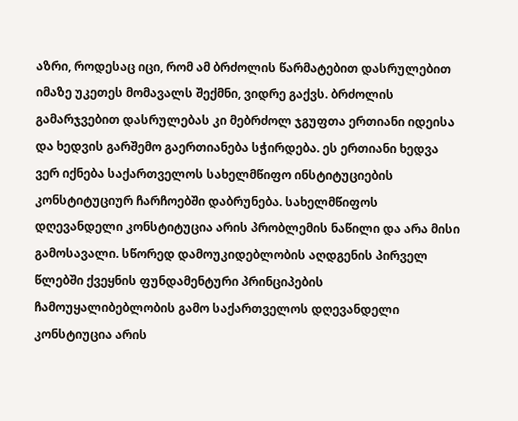აზრი, როდესაც იცი, რომ ამ ბრძოლის წარმატებით დასრულებით იმაზე უკეთეს მომავალს შექმნი, ვიდრე გაქვს. ბრძოლის გამარჯვებით დასრულებას კი მებრძოლ ჯგუფთა ერთიანი იდეისა და ხედვის გარშემო გაერთიანება სჭირდება. ეს ერთიანი ხედვა ვერ იქნება საქართველოს სახელმწიფო ინსტიტუციების კონსტიტუციურ ჩარჩოებში დაბრუნება. სახელმწიფოს დღევანდელი კონსტიტუცია არის პრობლემის ნაწილი და არა მისი გამოსავალი. სწორედ დამოუკიდებლობის აღდგენის პირველ წლებში ქვეყნის ფუნდამენტური პრინციპების ჩამოუყალიბებლობის გამო საქართველოს დღევანდელი კონსტიუცია არის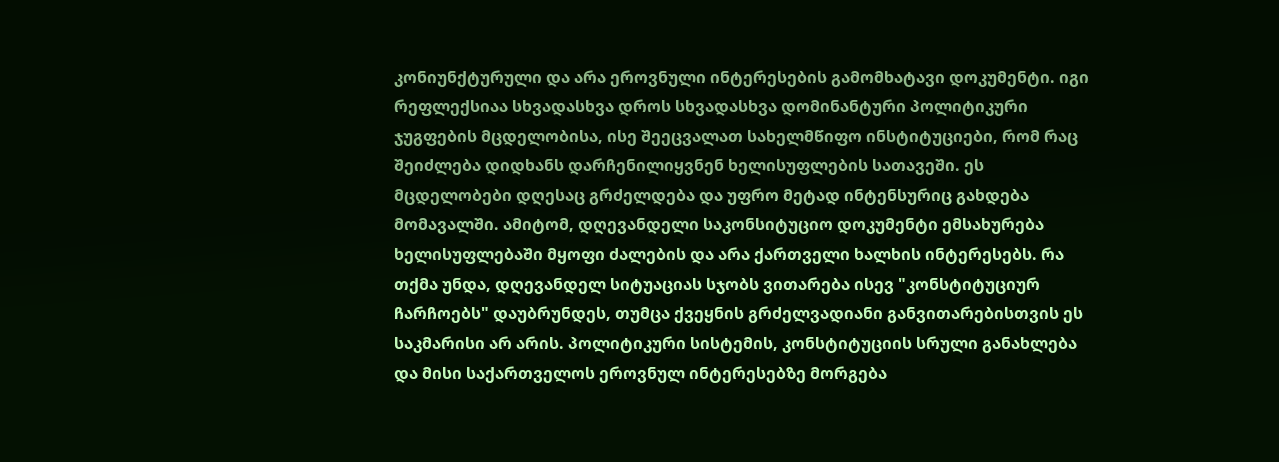კონიუნქტურული და არა ეროვნული ინტერესების გამომხატავი დოკუმენტი. იგი რეფლექსიაა სხვადასხვა დროს სხვადასხვა დომინანტური პოლიტიკური ჯუგფების მცდელობისა, ისე შეეცვალათ სახელმწიფო ინსტიტუციები, რომ რაც შეიძლება დიდხანს დარჩენილიყვნენ ხელისუფლების სათავეში. ეს მცდელობები დღესაც გრძელდება და უფრო მეტად ინტენსურიც გახდება მომავალში. ამიტომ, დღევანდელი საკონსიტუციო დოკუმენტი ემსახურება ხელისუფლებაში მყოფი ძალების და არა ქართველი ხალხის ინტერესებს. რა თქმა უნდა, დღევანდელ სიტუაციას სჯობს ვითარება ისევ "კონსტიტუციურ ჩარჩოებს" დაუბრუნდეს, თუმცა ქვეყნის გრძელვადიანი განვითარებისთვის ეს საკმარისი არ არის. პოლიტიკური სისტემის, კონსტიტუციის სრული განახლება და მისი საქართველოს ეროვნულ ინტერესებზე მორგება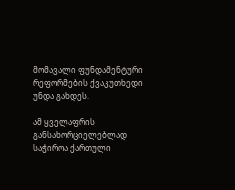მომავალი ფუნდამენტური რეფორმების ქვაკუთხედი უნდა გახდეს.

ამ ყველაფრის განსახორციელებლად საჭიროა ქართული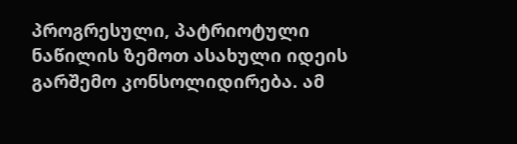პროგრესული, პატრიოტული ნაწილის ზემოთ ასახული იდეის გარშემო კონსოლიდირება. ამ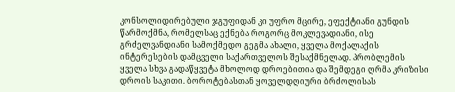კონსოლიდირებული ჯგუფიდან კი უფრო მცირე, ეფექტიანი გუნდის წარმოქმნა, რომელსაც ექნება როგორც მოკლევადიანი, ისე გრძელვანდიანი სამოქმედო გეგმა ახალი, ყველა მოქალაქის ინტერესების დამცველი საქართველოს შესაქმნელად. პრობლემის ყველა სხვა გადაწყვეტა მხოლოდ დროებითია და შემდეგი ღრმა კრიზისი დროის საკითი. ბოროტებასთან ყოველდღიური ბრძოლისას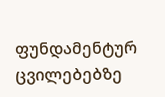ფუნდამენტურ ცვილებებზე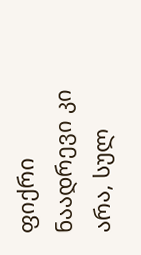ფიქრი ნაადრევი კი არა, სულ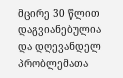მცირე 30 წლით დაგვიანებულია და დღევანდელ პრობლემათა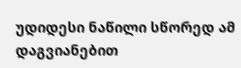უდიდესი ნაწილი სწორედ ამ დაგვიანებით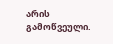არის გამოწვეული.